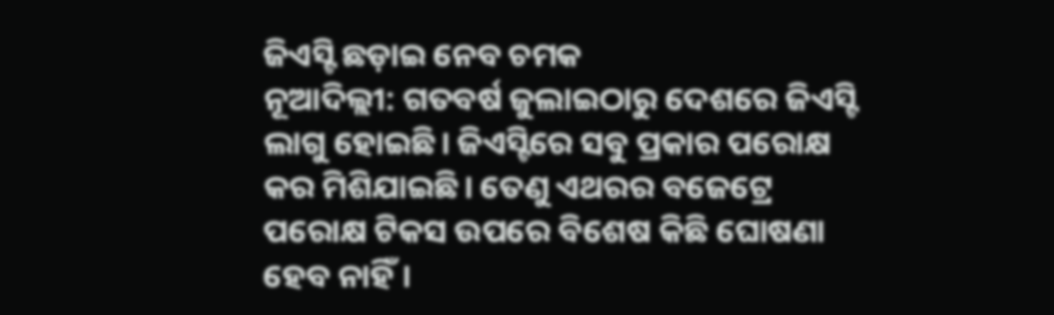ଜିଏସ୍ଟି ଛଡ଼ାଇ ନେବ ଚମକ
ନୂଆଦିଲ୍ଲୀ: ଗତବର୍ଷ ଜୁଲାଇଠାରୁ ଦେଶରେ ଜିଏସ୍ଟି ଲାଗୁ ହୋଇଛି। ଜିଏସ୍ଟିରେ ସବୁ ପ୍ରକାର ପରୋକ୍ଷ କର ମିଶିଯାଇଛି। ତେଣୁ ଏଥରର ବଜେଟ୍ରେ ପରୋକ୍ଷ ଟିକସ ଉପରେ ବିଶେଷ କିଛି ଘୋଷଣା ହେବ ନାହିଁ।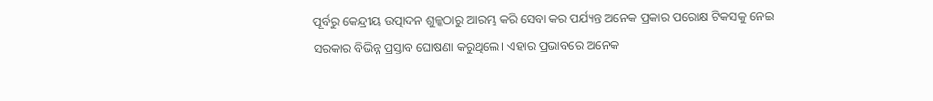ପୂର୍ବରୁ କେନ୍ଦ୍ରୀୟ ଉତ୍ପାଦନ ଶୁଳ୍କଠାରୁ ଆରମ୍ଭ କରି ସେବା କର ପର୍ଯ୍ୟନ୍ତ ଅନେକ ପ୍ରକାର ପରୋକ୍ଷ ଟିକସକୁ ନେଇ ସରକାର ବିଭିନ୍ନ ପ୍ରସ୍ତାବ ଘୋଷଣା କରୁଥିଲେ। ଏହାର ପ୍ରଭାବରେ ଅନେକ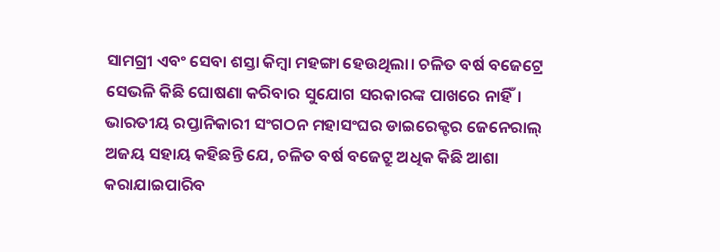ସାମଗ୍ରୀ ଏବଂ ସେବା ଶସ୍ତା କିମ୍ବା ମହଙ୍ଗା ହେଉଥିଲା। ଚଳିତ ବର୍ଷ ବଜେଟ୍ରେ ସେଭଳି କିଛି ଘୋଷଣା କରିବାର ସୁଯୋଗ ସରକାରଙ୍କ ପାଖରେ ନାହିଁ।
ଭାରତୀୟ ରପ୍ତାନିକାରୀ ସଂଗଠନ ମହାସଂଘର ଡାଇରେକ୍ଟର ଜେନେରାଲ୍ ଅଜୟ ସହାୟ କହିଛନ୍ତି ଯେ, ଚଳିତ ବର୍ଷ ବଜେଟ୍ରୁ ଅଧିକ କିଛି ଆଶା କରାଯାଇପାରିବ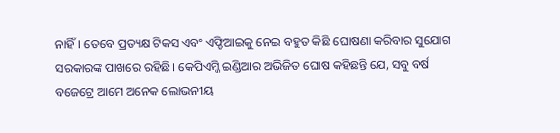ନାହିଁ। ତେବେ ପ୍ରତ୍ୟକ୍ଷ ଟିକସ ଏବଂ ଏଫ୍ଡିଆଇକୁ ନେଇ ବହୁତ କିଛି ଘୋଷଣା କରିବାର ସୁଯୋଗ ସରକାରଙ୍କ ପାଖରେ ରହିଛି। କେପିଏମ୍ଜି ଇଣ୍ଡିଆର ଅଭିଜିତ ଘୋଷ କହିଛନ୍ତି ଯେ, ସବୁ ବର୍ଷ ବଜେଟ୍ରେ ଆମେ ଅନେକ ଲୋଭନୀୟ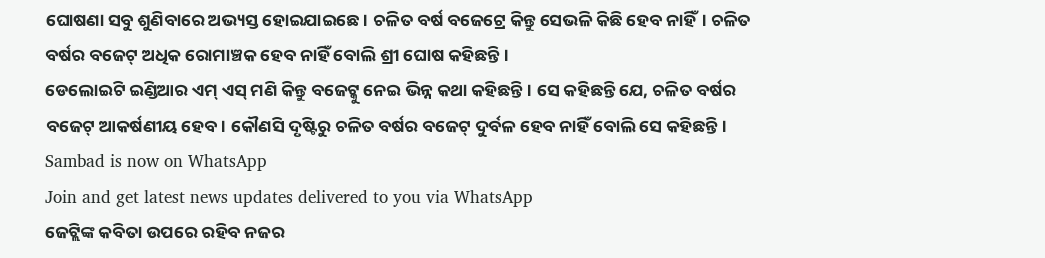ଘୋଷଣା ସବୁ ଶୁଣିବାରେ ଅଭ୍ୟସ୍ତ ହୋଇଯାଇଛେ। ଚଳିତ ବର୍ଷ ବଜେଟ୍ରେ କିନ୍ତୁ ସେଭଳି କିଛି ହେବ ନାହିଁ। ଚଳିତ ବର୍ଷର ବଜେଟ୍ ଅଧିକ ରୋମାଞ୍ଚକ ହେବ ନାହିଁ ବୋଲି ଶ୍ରୀ ଘୋଷ କହିଛନ୍ତି।
ଡେଲୋଇଟି ଇଣ୍ଡିଆର ଏମ୍ ଏସ୍ ମଣି କିନ୍ତୁ ବଜେଟ୍କୁ ନେଇ ଭିନ୍ନ କଥା କହିଛନ୍ତି। ସେ କହିଛନ୍ତି ଯେ, ଚଳିତ ବର୍ଷର ବଜେଟ୍ ଆକର୍ଷଣୀୟ ହେବ। କୌଣସି ଦୃଷ୍ଟିରୁ ଚଳିତ ବର୍ଷର ବଜେଟ୍ ଦୁର୍ବଳ ହେବ ନାହିଁ ବୋଲି ସେ କହିଛନ୍ତି।
Sambad is now on WhatsApp
Join and get latest news updates delivered to you via WhatsApp
ଜେଟ୍ଲିଙ୍କ କବିତା ଉପରେ ରହିବ ନଜର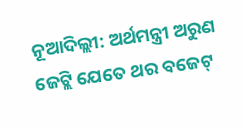ନୂଆଦିଲ୍ଲୀ: ଅର୍ଥମନ୍ତ୍ରୀ ଅରୁଣ ଜେଟ୍ଲି ଯେତେ ଥର ବଜେଟ୍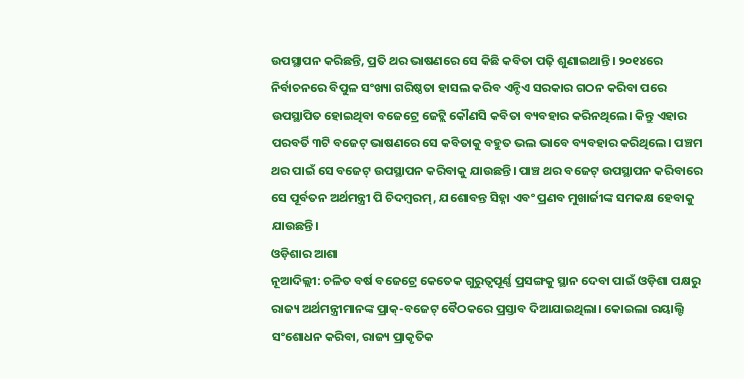ଉପସ୍ଥାପନ କରିଛନ୍ତି, ପ୍ରତି ଥର ଭାଷଣରେ ସେ କିଛି କବିତା ପଢ଼ି ଶୁଣାଇଥାନ୍ତି। ୨୦୧୪ରେ ନିର୍ବାଚନରେ ବିପୁଳ ସଂଖ୍ୟା ଗରିଷ୍ଠତା ହାସଲ କରିବ ଏନ୍ଡିଏ ସରକାର ଗଠନ କରିବା ପରେ ଉପସ୍ଥାପିତ ହୋଇଥିବା ବଜେଟ୍ରେ ଜେଟ୍ଲି କୌଣସି କବିତା ବ୍ୟବହାର କରିନଥିଲେ। କିନ୍ତୁ ଏହାର ପରବର୍ତି ୩ଟି ବଜେଟ୍ ଭାଷଣରେ ସେ କବିତାକୁ ବହୁତ ଭଲ ଭାବେ ବ୍ୟବହାର କରିଥିଲେ। ପଞ୍ଚମ ଥର ପାଇଁ ସେ ବଜେଟ୍ ଉପସ୍ଥାପନ କରିବାକୁ ଯାଉଛନ୍ତି। ପାଞ୍ଚ ଥର ବଜେଟ୍ ଉପସ୍ଥାପନ କରିବାରେ ସେ ପୂର୍ବତନ ଅର୍ଥମନ୍ତ୍ରୀ ପି ଚିଦମ୍ବରମ୍, ଯଶୋବନ୍ତ ସିହ୍ନା ଏବଂ ପ୍ରଣବ ମୁଖାର୍ଜୀଙ୍କ ସମକକ୍ଷ ହେବାକୁ ଯାଉଛନ୍ତି।
ଓଡ଼ିଶାର ଆଶା
ନୂଆଦିଲ୍ଲୀ: ଚଳିତ ବର୍ଷ ବଜେଟ୍ରେ କେତେକ ଗୁରୁତ୍ୱପୂର୍ଣ୍ଣ ପ୍ରସଙ୍ଗକୁ ସ୍ଥାନ ଦେବା ପାଇଁ ଓଡ଼ିଶା ପକ୍ଷରୁ ରାଜ୍ୟ ଅର୍ଥମନ୍ତ୍ରୀମାନଙ୍କ ପ୍ରାକ୍-ବଜେଟ୍ ବୈଠକରେ ପ୍ରସ୍ତାବ ଦିଆଯାଇଥିଲା। କୋଇଲା ରୟାଲ୍ଟି ସଂଶୋଧନ କରିବା, ରାଜ୍ୟ ପ୍ରାକୃତିକ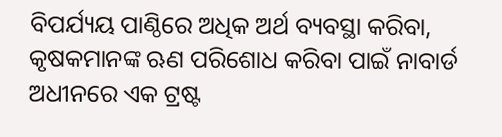ବିପର୍ଯ୍ୟୟ ପାଣ୍ଠିରେ ଅଧିକ ଅର୍ଥ ବ୍ୟବସ୍ଥା କରିବା, କୃଷକମାନଙ୍କ ଋଣ ପରିଶୋଧ କରିବା ପାଇଁ ନାବାର୍ଡ ଅଧୀନରେ ଏକ ଟ୍ରଷ୍ଟ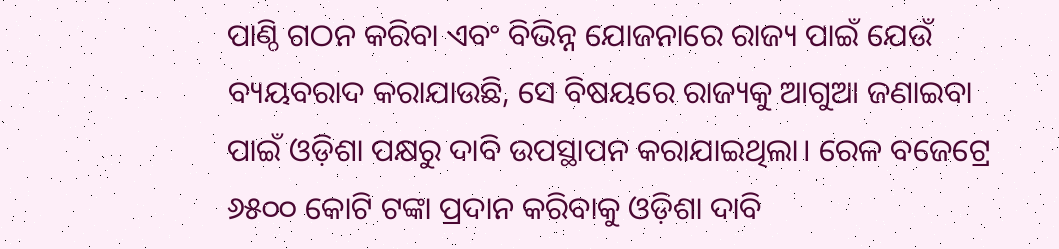ପାଣ୍ଠି ଗଠନ କରିବା ଏବଂ ବିଭିନ୍ନ ଯୋଜନାରେ ରାଜ୍ୟ ପାଇଁ ଯେଉଁ ବ୍ୟୟବରାଦ କରାଯାଉଛି, ସେ ବିଷୟରେ ରାଜ୍ୟକୁ ଆଗୁଆ ଜଣାଇବା ପାଇଁ ଓଡ଼ିଶା ପକ୍ଷରୁ ଦାବି ଉପସ୍ଥାପନ କରାଯାଇଥିଲା। ରେଳ ବଜେଟ୍ରେ ୬୫୦୦ କୋଟି ଟଙ୍କା ପ୍ରଦାନ କରିବାକୁ ଓଡ଼ିଶା ଦାବି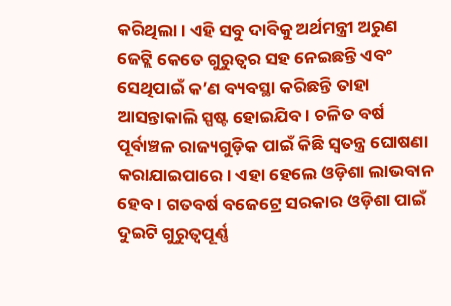କରିଥିଲା। ଏହି ସବୁ ଦାବିକୁ ଅର୍ଥମନ୍ତ୍ରୀ ଅରୁଣ ଜେଟ୍ଲି କେତେ ଗୁରୁତ୍ୱର ସହ ନେଇଛନ୍ତି ଏବଂ ସେଥିପାଇଁ କ’ଣ ବ୍ୟବସ୍ଥା କରିଛନ୍ତି ତାହା ଆସନ୍ତାକାଲି ସ୍ପଷ୍ଟ ହୋଇଯିବ। ଚଳିତ ବର୍ଷ ପୂର୍ବାଞ୍ଚଳ ରାଜ୍ୟଗୁଡ଼ିକ ପାଇଁ କିଛି ସ୍ୱତନ୍ତ୍ର ଘୋଷଣା କରାଯାଇପାରେ। ଏହା ହେଲେ ଓଡ଼ିଶା ଲାଭବାନ ହେବ। ଗତବର୍ଷ ବଜେଟ୍ରେ ସରକାର ଓଡ଼ିଶା ପାଇଁ ଦୁଇଟି ଗୁରୁତ୍ୱପୂର୍ଣ୍ଣ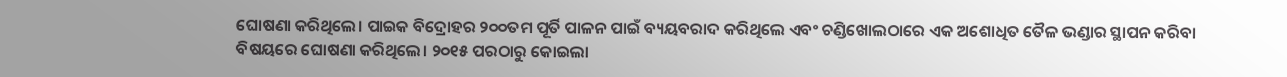ଘୋଷଣା କରିଥିଲେ। ପାଇକ ବିଦ୍ରୋହର ୨୦୦ତମ ପୂର୍ତି ପାଳନ ପାଇଁ ବ୍ୟୟବରାଦ କରିଥିଲେ ଏବଂ ଚଣ୍ଡିଖୋଲଠାରେ ଏକ ଅଶୋଧିତ ତୈଳ ଭଣ୍ଡାର ସ୍ଥାପନ କରିବା ବିଷୟରେ ଘୋଷଣା କରିଥିଲେ। ୨୦୧୫ ପରଠାରୁ କୋଇଲା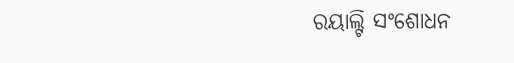ରୟାଲ୍ଟି ସଂଶୋଧନ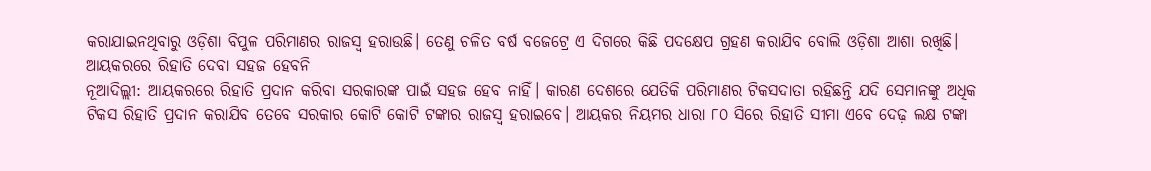କରାଯାଇନଥିବାରୁ ଓଡ଼ିଶା ବିପୁଳ ପରିମାଣର ରାଜସ୍ୱ ହରାଉଛି। ତେଣୁ ଚଳିତ ବର୍ଷ ବଜେଟ୍ରେ ଏ ଦିଗରେ କିଛି ପଦକ୍ଷେପ ଗ୍ରହଣ କରାଯିବ ବୋଲି ଓଡ଼ିଶା ଆଶା ରଖିଛି।
ଆୟକରରେ ରିହାତି ଦେବା ସହଜ ହେବନି
ନୂଆଦିଲ୍ଲୀ: ଆୟକରରେ ରିହାତି ପ୍ରଦାନ କରିବା ସରକାରଙ୍କ ପାଇଁ ସହଜ ହେବ ନାହିଁ। କାରଣ ଦେଶରେ ଯେତିକି ପରିମାଣର ଟିକସଦାତା ରହିଛନ୍ତି ଯଦି ସେମାନଙ୍କୁ ଅଧିକ ଟିକସ ରିହାତି ପ୍ରଦାନ କରାଯିବ ତେବେ ସରକାର କୋଟି କୋଟି ଟଙ୍କାର ରାଜସ୍ୱ ହରାଇବେ। ଆୟକର ନିୟମର ଧାରା ୮୦ ସିରେ ରିହାତି ସୀମା ଏବେ ଦେଢ଼ ଲକ୍ଷ ଟଙ୍କା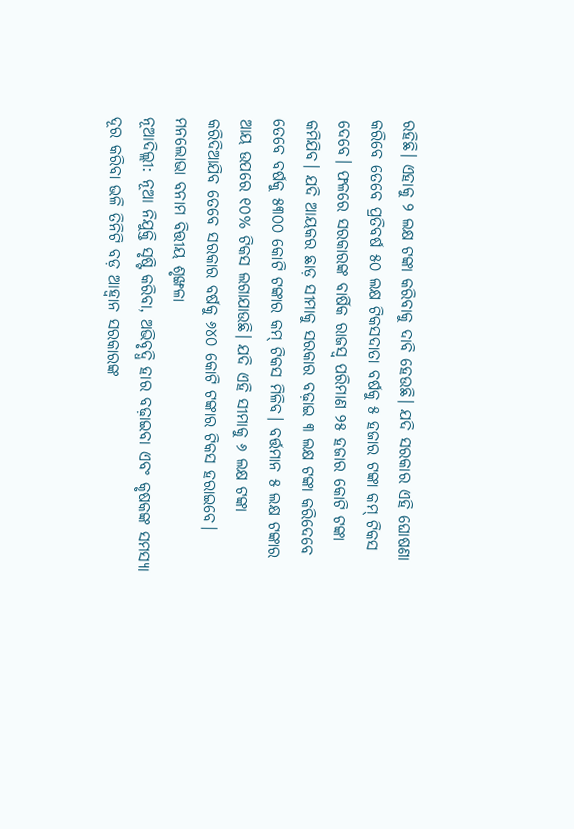ରହିଛି। ଏହାକୁ ୨ ଲକ୍ଷ ଟଙ୍କା କରିବାକୁ ଦାବି ହେଉଛି। ଯଦି ସରକାର ଏହି ଘୋଷଣା କରିବେ ତେବେ ପ୍ରତିବର୍ଷ ୫୦ ଲକ୍ଷ ଟିକସଦାତା ବର୍ଷକୁ ୫ ହଜାର ଟଙ୍କା କମ୍ ଟିକସ ଦେବେ। ଫଳରେ ସରକାରଙ୍କ ବାର୍ଷିକ ରାଜସ୍ୱ ପରିମାଣ ୨୫ ହଜାର କୋଟି ଟଙ୍କା କମିଯିବ। ଯଦି ଆୟକର ଛାଡ଼ ସୀମାକୁ ସରକାର ବଢ଼ାଇ ୩ ଲକ୍ଷ ଟଙ୍କା କରିଦେବେ ତେବେ ବର୍ଷକୁ ୫୩୦୦ କୋଟି ଟଙ୍କାର କମ୍ ଟିକସ ମିଳିବ। ବର୍ତ୍ତମାନ ୫ ଲକ୍ଷ ଟଙ୍କାର ଆୟ ଉପରେ ୧୦% ଟିକସ ଲଗାଯାଉଛି। ଯଦି ଏହି ସୀମାକୁ ୬ ଲକ୍ଷ ଟଙ୍କା କରିଦିଆଯିବ ତେବେ ସରକାର ବର୍ଷକୁ ୬୪୦ କୋଟି ଟଙ୍କାର ଟିକସ ହରାଇବେ।
ମନଲୋଭା ବନାମ ବିତ୍ତୀୟ ଶୃଙ୍ଖଳା
ନୂଆଦିଲ୍ଲୀ: ନୂଆ ନିଯୁକ୍ତି ସୃଷ୍ଟି କରିବା, ଅଭିବୃଦ୍ଧି ହାର ବଢ଼ାଇବା ଏବଂ କୃଷକଙ୍କ ସମସ୍ୟା ଦୂର କରିବା ଭଳି ତିନିଟି ବଡ଼ ଆହ୍ଵାନ ସରକାରଙ୍କ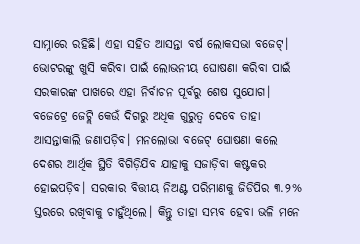ସାମ୍ନାରେ ରହିଛି। ଏହା ସହିତ ଆସନ୍ତା ବର୍ଷ ଲୋକସଭା ବଜେଟ୍। ଭୋଟରଙ୍କୁ ଖୁସି କରିବା ପାଇଁ ଲୋଭନୀୟ ଘୋଷଣା କରିବା ପାଇଁ ସରକାରଙ୍କ ପାଖରେ ଏହା ନିର୍ବାଚନ ପୂର୍ବରୁ ଶେଷ ସୁଯୋଗ। ବଜେଟ୍ରେ ଜେଟ୍ଲି କେଉଁ ଦିଗରୁ ଅଧିକ ଗୁରୁତ୍ୱ ଦେବେ ତାହା ଆସନ୍ତାକାଲି ଜଣାପଡ଼ିବ। ମନଲୋଭା ବଜେଟ୍ ଘୋଷଣା କଲେ ଦେଶର ଆର୍ଥିକ ସ୍ଥିତି ବିଗିଡ଼ିଯିବ ଯାହାକୁ ସଜାଡ଼ିବା କଷ୍ଟକର ହୋଇପଡ଼ିବ। ସରକାର ବିତ୍ତୀୟ ନିଅଣ୍ଟ ପରିମାଣକୁ ଜିଡିପିର ୩.୨% ସ୍ତରରେ ରଖିବାକୁ ଚାହୁଁଥିଲେ। କିନ୍ତୁ ତାହା ସମ୍ଭବ ହେବା ଭଳି ମନେ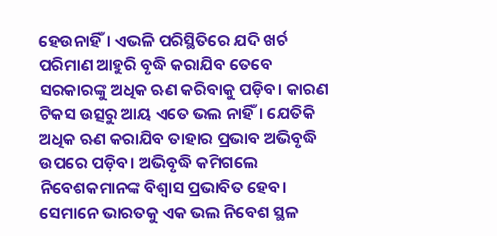ହେଉନାହିଁ। ଏଭଳି ପରିସ୍ଥିତିରେ ଯଦି ଖର୍ଚ ପରିମାଣ ଆହୁରି ବୃଦ୍ଧି କରାଯିବ ତେବେ ସରକାରଙ୍କୁ ଅଧିକ ଋଣ କରିବାକୁ ପଡ଼ିବ। କାରଣ ଟିକସ ଉତ୍ସରୁ ଆୟ ଏତେ ଭଲ ନାହିଁ। ଯେତିକି ଅଧିକ ଋଣ କରାଯିବ ତାହାର ପ୍ରଭାବ ଅଭିବୃଦ୍ଧି ଉପରେ ପଡ଼ିବ। ଅଭିବୃଦ୍ଧି କମିଗଲେ ନିବେଶକମାନଙ୍କ ବିଶ୍ୱାସ ପ୍ରଭାବିତ ହେବ। ସେମାନେ ଭାରତକୁ ଏକ ଭଲ ନିବେଶ ସ୍ଥଳ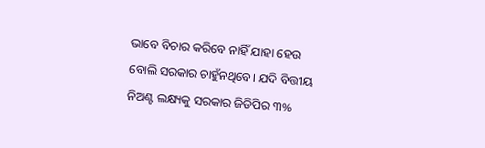ଭାବେ ବିଚାର କରିବେ ନାହିଁ ଯାହା ହେଉ ବୋଲି ସରକାର ଚାହୁଁନଥିବେ। ଯଦି ବିତ୍ତୀୟ ନିଅଣ୍ଟ ଲକ୍ଷ୍ୟକୁ ସରକାର ଜିଡିପିର ୩%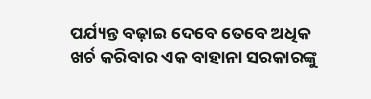ପର୍ଯ୍ୟନ୍ତ ବଢ଼ାଇ ଦେବେ ତେବେ ଅଧିକ ଖର୍ଚ କରିବାର ଏକ ବାହାନା ସରକାରଙ୍କୁ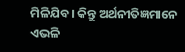ମିଳିଯିବ। କିନ୍ତୁ ଅର୍ଥନୀତିଜ୍ଞମାନେ ଏଭଳି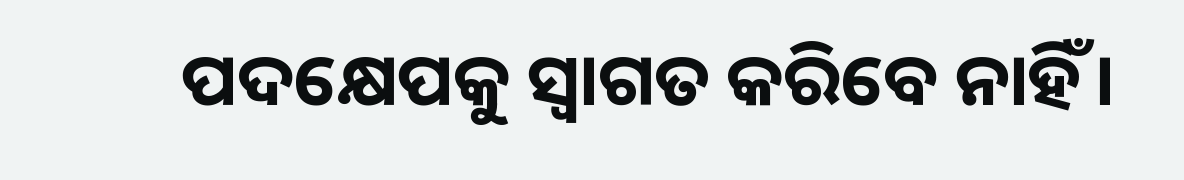ପଦକ୍ଷେପକୁ ସ୍ୱାଗତ କରିବେ ନାହିଁ।